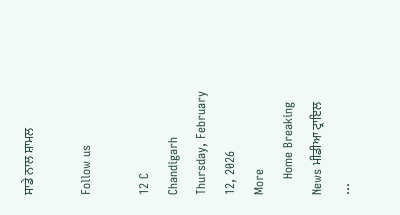ਸਾਡੇ ਨਾਲ ਸ਼ਾਮਲ

Follow us

12 C
Chandigarh
Thursday, February 12, 2026
More
    Home Breaking News ਮੀਡੀਆ ਟ੍ਰਾਇਲ ...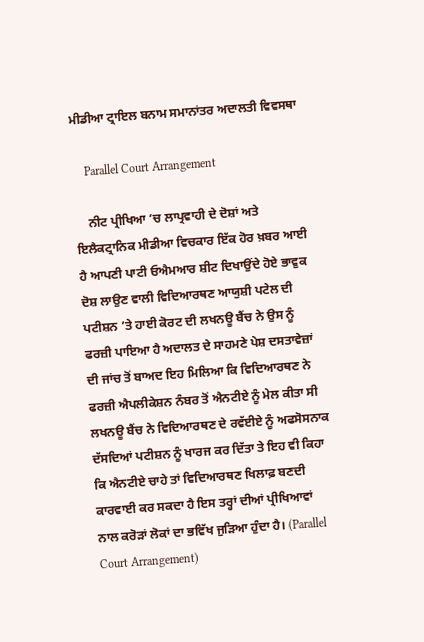ਮੀਡੀਆ ਟ੍ਰਾਇਲ ਬਨਾਮ ਸਮਾਨਾਂਤਰ ਅਦਾਲਤੀ ਵਿਵਸਥਾ

    Parallel Court Arrangement

    ਨੀਟ ਪ੍ਰੀਖਿਆ ’ਚ ਲਾਪ੍ਰਵਾਹੀ ਦੇ ਦੋਸ਼ਾਂ ਅਤੇ ਇਲੈਕਟ੍ਰਾਨਿਕ ਮੀਡੀਆ ਵਿਚਕਾਰ ਇੱਕ ਹੋਰ ਖ਼ਬਰ ਆਈ ਹੈ ਆਪਣੀ ਪਾਟੀ ਓਐਮਆਰ ਸ਼ੀਟ ਦਿਖਾਉਂਦੇ ਹੋਏ ਭਾਵੁਕ ਦੋਸ਼ ਲਾਉਣ ਵਾਲੀ ਵਿਦਿਆਰਥਣ ਆਯੁਸ਼ੀ ਪਟੇਲ ਦੀ ਪਟੀਸ਼ਨ ’ਤੇ ਹਾਈ ਕੋਰਟ ਦੀ ਲਖਨਊ ਬੈਂਚ ਨੇ ਉਸ ਨੂੰ ਫਰਜ਼ੀ ਪਾਇਆ ਹੈ ਅਦਾਲਤ ਦੇ ਸਾਹਮਣੇ ਪੇਸ਼ ਦਸਤਾਵੇਜ਼ਾਂ ਦੀ ਜਾਂਚ ਤੋਂ ਬਾਅਦ ਇਹ ਮਿਲਿਆ ਕਿ ਵਿਦਿਆਰਥਣ ਨੇ ਫਰਜ਼ੀ ਐਪਲੀਕੇਸ਼ਨ ਨੰਬਰ ਤੋਂ ਐਨਟੀਏ ਨੂੰ ਮੇਲ ਕੀਤਾ ਸੀ ਲਖਨਊ ਬੈਂਚ ਨੇ ਵਿਦਿਆਰਥਣ ਦੇ ਰਵੱਈਏ ਨੂੰ ਅਫਸੋਸਨਾਕ ਦੱਸਦਿਆਂ ਪਟੀਸ਼ਨ ਨੂੰ ਖਾਰਜ ਕਰ ਦਿੱਤਾ ਤੇ ਇਹ ਵੀ ਕਿਹਾ ਕਿ ਐਨਟੀਏ ਚਾਹੇ ਤਾਂ ਵਿਦਿਆਰਥਣ ਖਿਲਾਫ਼ ਬਣਦੀ ਕਾਰਵਾਈ ਕਰ ਸਕਦਾ ਹੈ ਇਸ ਤਰ੍ਹਾਂ ਦੀਆਂ ਪ੍ਰੀਖਿਆਵਾਂ ਨਾਲ ਕਰੋੜਾਂ ਲੋਕਾਂ ਦਾ ਭਵਿੱਖ ਜੁੜਿਆ ਹੁੰਦਾ ਹੈ। (Parallel Court Arrangement)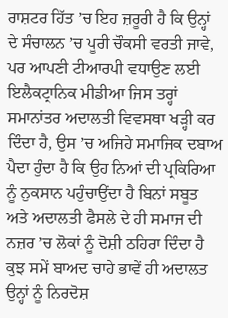ਰਾਸ਼ਟਰ ਹਿੱਤ ’ਚ ਇਹ ਜ਼ਰੂਰੀ ਹੈ ਕਿ ਉਨ੍ਹਾਂ ਦੇ ਸੰਚਾਲਨ ’ਚ ਪੂਰੀ ਚੌਕਸੀ ਵਰਤੀ ਜਾਵੇ, ਪਰ ਆਪਣੀ ਟੀਆਰਪੀ ਵਧਾਉਣ ਲਈ ਇਲੈਕਟ੍ਰਾਨਿਕ ਮੀਡੀਆ ਜਿਸ ਤਰ੍ਹਾਂ ਸਮਾਨਾਂਤਰ ਅਦਾਲਤੀ ਵਿਵਸਥਾ ਖੜ੍ਹੀ ਕਰ ਦਿੰਦਾ ਹੈ, ਉਸ ’ਚ ਅਜਿਹੇ ਸਮਾਜਿਕ ਦਬਾਅ ਪੈਦਾ ਹੁੰਦਾ ਹੈ ਕਿ ਉਹ ਨਿਆਂ ਦੀ ਪ੍ਰਕਿਰਿਆ ਨੂੰ ਨੁਕਸਾਨ ਪਹੁੰਚਾਉਂਦਾ ਹੈ ਬਿਨਾਂ ਸਬੂਤ ਅਤੇ ਅਦਾਲਤੀ ਫੈਸਲੇ ਦੇ ਹੀ ਸਮਾਜ ਦੀ ਨਜ਼ਰ ’ਚ ਲੋਕਾਂ ਨੂੰ ਦੋਸ਼ੀ ਠਹਿਰਾ ਦਿੰਦਾ ਹੈ ਕੁਝ ਸਮੇਂ ਬਾਅਦ ਚਾਹੇ ਭਾਵੇਂ ਹੀ ਅਦਾਲਤ ਉਨ੍ਹਾਂ ਨੂੰ ਨਿਰਦੋਸ਼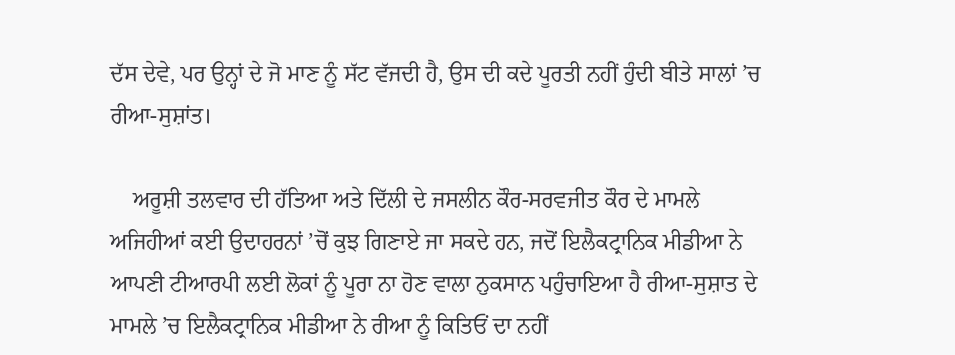ਦੱਸ ਦੇਵੇ, ਪਰ ਉਨ੍ਹਾਂ ਦੇ ਜੋ ਮਾਣ ਨੂੰ ਸੱਟ ਵੱਜਦੀ ਹੈ, ਉਸ ਦੀ ਕਦੇ ਪੂਰਤੀ ਨਹੀਂ ਹੁੰਦੀ ਬੀਤੇ ਸਾਲਾਂ ’ਚ ਰੀਆ-ਸੁਸ਼ਾਂਤ।

    ਅਰੂਸ਼ੀ ਤਲਵਾਰ ਦੀ ਹੱਤਿਆ ਅਤੇ ਦਿੱਲੀ ਦੇ ਜਸਲੀਨ ਕੌਰ-ਸਰਵਜੀਤ ਕੌਰ ਦੇ ਮਾਮਲੇ ਅਜਿਹੀਆਂ ਕਈ ਉਦਾਹਰਨਾਂ ’ਚੋਂ ਕੁਝ ਗਿਣਾਏ ਜਾ ਸਕਦੇ ਹਨ, ਜਦੋਂ ਇਲੈਕਟ੍ਰਾਨਿਕ ਮੀਡੀਆ ਨੇ ਆਪਣੀ ਟੀਆਰਪੀ ਲਈ ਲੋਕਾਂ ਨੂੰ ਪੂਰਾ ਨਾ ਹੋਣ ਵਾਲਾ ਨੁਕਸਾਨ ਪਹੁੰਚਾਇਆ ਹੈ ਰੀਆ-ਸੁਸ਼ਾਤ ਦੇ ਮਾਮਲੇ ’ਚ ਇਲੈਕਟ੍ਰਾਨਿਕ ਮੀਡੀਆ ਨੇ ਰੀਆ ਨੂੰ ਕਿਤਿਓਂ ਦਾ ਨਹੀਂ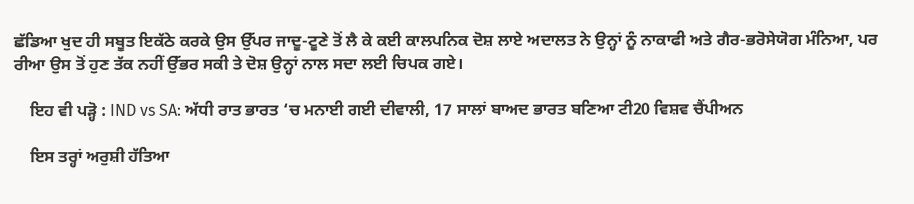ਛੱਡਿਆ ਖੁਦ ਹੀ ਸਬੂਤ ਇਕੱਠੇ ਕਰਕੇ ਉਸ ਉੱਪਰ ਜਾਦੂ-ਟੂਣੇ ਤੋਂ ਲੈ ਕੇ ਕਈ ਕਾਲਪਨਿਕ ਦੋਸ਼ ਲਾਏ ਅਦਾਲਤ ਨੇ ਉਨ੍ਹਾਂ ਨੂੰ ਨਾਕਾਫੀ ਅਤੇ ਗੈਰ-ਭਰੋਸੇਯੋਗ ਮੰਨਿਆ, ਪਰ ਰੀਆ ਉਸ ਤੋਂ ਹੁਣ ਤੱਕ ਨਹੀਂ ਉੱਭਰ ਸਕੀ ਤੇ ਦੋਸ਼ ਉਨ੍ਹਾਂ ਨਾਲ ਸਦਾ ਲਈ ਚਿਪਕ ਗਏ।

    ਇਹ ਵੀ ਪੜ੍ਹੋ : IND vs SA: ਅੱਧੀ ਰਾਤ ਭਾਰਤ ‘ਚ ਮਨਾਈ ਗਈ ਦੀਵਾਲੀ, 17 ਸਾਲਾਂ ਬਾਅਦ ਭਾਰਤ ਬਣਿਆ ਟੀ20 ਵਿਸ਼ਵ ਚੈਂਪੀਅਨ

    ਇਸ ਤਰ੍ਹਾਂ ਅਰੁਸ਼ੀ ਹੱਤਿਆ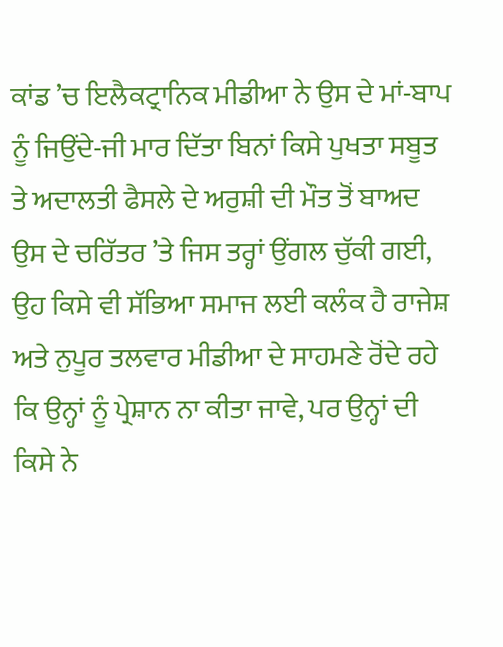ਕਾਂਡ ’ਚ ਇਲੈਕਟ੍ਰਾਨਿਕ ਮੀਡੀਆ ਨੇ ਉਸ ਦੇ ਮਾਂ-ਬਾਪ ਨੂੰ ਜਿਉਂਦੇ-ਜੀ ਮਾਰ ਦਿੱਤਾ ਬਿਨਾਂ ਕਿਸੇ ਪੁਖਤਾ ਸਬੂਤ ਤੇ ਅਦਾਲਤੀ ਫੈਸਲੇ ਦੇ ਅਰੁਸ਼ੀ ਦੀ ਮੌਤ ਤੋਂ ਬਾਅਦ ਉਸ ਦੇ ਚਰਿੱਤਰ ’ਤੇ ਜਿਸ ਤਰ੍ਹਾਂ ਉਂਗਲ ਚੁੱਕੀ ਗਈ, ਉਹ ਕਿਸੇ ਵੀ ਸੱਭਿਆ ਸਮਾਜ ਲਈ ਕਲੰਕ ਹੈ ਰਾਜੇਸ਼ ਅਤੇ ਨੁਪੂਰ ਤਲਵਾਰ ਮੀਡੀਆ ਦੇ ਸਾਹਮਣੇ ਰੋਂਦੇ ਰਹੇ ਕਿ ਉਨ੍ਹਾਂ ਨੂੰ ਪ੍ਰੇਸ਼ਾਨ ਨਾ ਕੀਤਾ ਜਾਵੇ, ਪਰ ਉਨ੍ਹਾਂ ਦੀ ਕਿਸੇ ਨੇ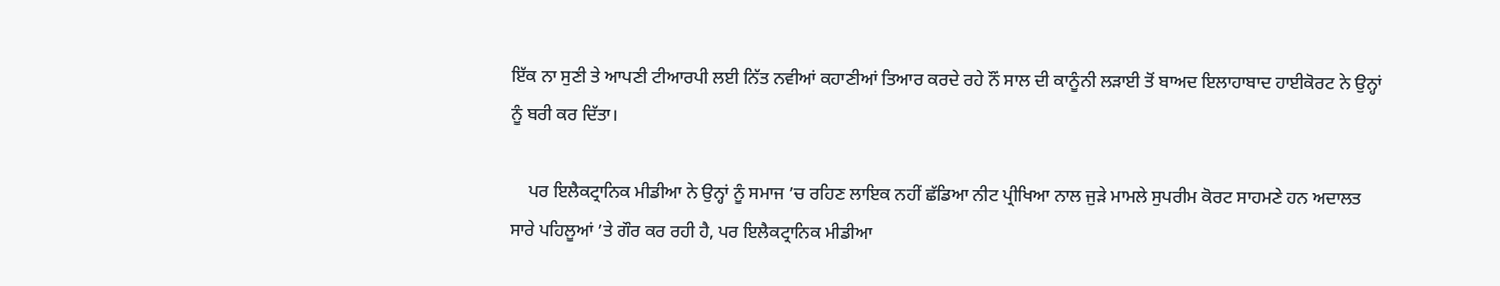ਇੱਕ ਨਾ ਸੁਣੀ ਤੇ ਆਪਣੀ ਟੀਆਰਪੀ ਲਈ ਨਿੱਤ ਨਵੀਆਂ ਕਹਾਣੀਆਂ ਤਿਆਰ ਕਰਦੇ ਰਹੇ ਨੌਂ ਸਾਲ ਦੀ ਕਾਨੂੰਨੀ ਲੜਾਈ ਤੋਂ ਬਾਅਦ ਇਲਾਹਾਬਾਦ ਹਾਈਕੋਰਟ ਨੇ ਉਨ੍ਹਾਂ ਨੂੰ ਬਰੀ ਕਰ ਦਿੱਤਾ।

    ਪਰ ਇਲੈਕਟ੍ਰਾਨਿਕ ਮੀਡੀਆ ਨੇ ਉਨ੍ਹਾਂ ਨੂੰ ਸਮਾਜ ’ਚ ਰਹਿਣ ਲਾਇਕ ਨਹੀਂ ਛੱਡਿਆ ਨੀਟ ਪ੍ਰੀਖਿਆ ਨਾਲ ਜੁੜੇ ਮਾਮਲੇ ਸੁਪਰੀਮ ਕੋਰਟ ਸਾਹਮਣੇ ਹਨ ਅਦਾਲਤ ਸਾਰੇ ਪਹਿਲੂਆਂ ’ਤੇ ਗੌਰ ਕਰ ਰਹੀ ਹੈ, ਪਰ ਇਲੈਕਟ੍ਰਾਨਿਕ ਮੀਡੀਆ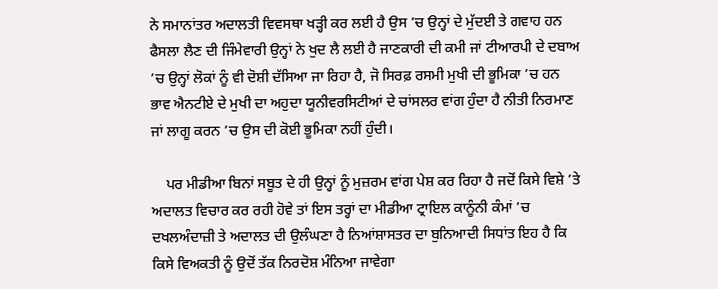ਨੇ ਸਮਾਨਾਂਤਰ ਅਦਾਲਤੀ ਵਿਵਸਥਾ ਖੜ੍ਹੀ ਕਰ ਲਈ ਹੈ ਉਸ ’ਚ ਉਨ੍ਹਾਂ ਦੇ ਮੁੱਦਈ ਤੇ ਗਵਾਹ ਹਨ ਫੈਸਲਾ ਲੈਣ ਦੀ ਜਿੰਮੇਵਾਰੀ ਉਨ੍ਹਾਂ ਨੇ ਖੁਦ ਲੈ ਲਈ ਹੈ ਜਾਣਕਾਰੀ ਦੀ ਕਮੀ ਜਾਂ ਟੀਆਰਪੀ ਦੇ ਦਬਾਅ ’ਚ ਉਨ੍ਹਾਂ ਲੋਕਾਂ ਨੂੰ ਵੀ ਦੋਸ਼ੀ ਦੱਸਿਆ ਜਾ ਰਿਹਾ ਹੈ, ਜੋ ਸਿਰਫ਼ ਰਸਮੀ ਮੁਖੀ ਦੀ ਭੂਮਿਕਾ ’ਚ ਹਨ ਭਾਵ ਐਨਟੀਏ ਦੇ ਮੁਖੀ ਦਾ ਅਹੁਦਾ ਯੂਨੀਵਰਸਿਟੀਆਂ ਦੇ ਚਾਂਸਲਰ ਵਾਂਗ ਹੁੰਦਾ ਹੈ ਨੀਤੀ ਨਿਰਮਾਣ ਜਾਂ ਲਾਗੂ ਕਰਨ ’ਚ ਉਸ ਦੀ ਕੋਈ ਭੂਮਿਕਾ ਨਹੀਂ ਹੁੰਦੀ।

    ਪਰ ਮੀਡੀਆ ਬਿਨਾਂ ਸਬੂਤ ਦੇ ਹੀ ਉਨ੍ਹਾਂ ਨੂੰ ਮੁਜ਼ਰਮ ਵਾਂਗ ਪੇਸ਼ ਕਰ ਰਿਹਾ ਹੈ ਜਦੋਂ ਕਿਸੇ ਵਿਸ਼ੇ ’ਤੇ ਅਦਾਲਤ ਵਿਚਾਰ ਕਰ ਰਹੀ ਹੋਵੇ ਤਾਂ ਇਸ ਤਰ੍ਹਾਂ ਦਾ ਮੀਡੀਆ ਟ੍ਰਾਇਲ ਕਾਨੂੰਨੀ ਕੰਮਾਂ ’ਚ ਦਖਲਅੰਦਾਜ਼ੀ ਤੇ ਅਦਾਲਤ ਦੀ ਉਲੰਘਣਾ ਹੈ ਨਿਆਂਸ਼ਾਸਤਰ ਦਾ ਬੁਨਿਆਦੀ ਸਿਧਾਂਤ ਇਹ ਹੈ ਕਿ ਕਿਸੇ ਵਿਅਕਤੀ ਨੂੰ ਉਦੋਂ ਤੱਕ ਨਿਰਦੋਸ਼ ਮੰਨਿਆ ਜਾਵੇਗਾ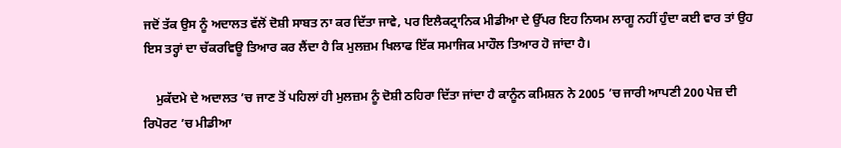ਜਦੋਂ ਤੱਕ ਉਸ ਨੂੰ ਅਦਾਲਤ ਵੱਲੋਂ ਦੋਸ਼ੀ ਸਾਬਤ ਨਾ ਕਰ ਦਿੱਤਾ ਜਾਵੇ, ਪਰ ਇਲੈਕਟ੍ਰਾਨਿਕ ਮੀਡੀਆ ਦੇ ਉੱਪਰ ਇਹ ਨਿਯਮ ਲਾਗੂ ਨਹੀਂ ਹੁੰਦਾ ਕਈ ਵਾਰ ਤਾਂ ਉਹ ਇਸ ਤਰ੍ਹਾਂ ਦਾ ਚੱਕਰਵਿਊ ਤਿਆਰ ਕਰ ਲੈਂਦਾ ਹੈ ਕਿ ਮੁਲਜ਼ਮ ਖਿਲਾਫ ਇੱਕ ਸਮਾਜਿਕ ਮਾਹੌਲ ਤਿਆਰ ਹੋ ਜਾਂਦਾ ਹੈ।

    ਮੁਕੱਦਮੇ ਦੇ ਅਦਾਲਤ ’ਚ ਜਾਣ ਤੋਂ ਪਹਿਲਾਂ ਹੀ ਮੁਲਜ਼ਮ ਨੂੰ ਦੋਸ਼ੀ ਠਹਿਰਾ ਦਿੱਤਾ ਜਾਂਦਾ ਹੈ ਕਾਨੂੰਨ ਕਮਿਸ਼ਨ ਨੇ 2005 ’ਚ ਜਾਰੀ ਆਪਣੀ 200 ਪੇਜ਼ ਦੀ ਰਿਪੋਰਟ ’ਚ ਮੀਡੀਆ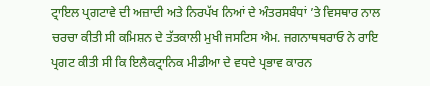ਟ੍ਰਾਇਲ ਪ੍ਰਗਟਾਵੇ ਦੀ ਅਜ਼ਾਦੀ ਅਤੇ ਨਿਰਪੱਖ ਨਿਆਂ ਦੇ ਅੰਤਰਸਬੰਧਾਂ ’ਤੇ ਵਿਸਥਾਰ ਨਾਲ ਚਰਚਾ ਕੀਤੀ ਸੀ ਕਮਿਸ਼ਨ ਦੇ ਤੱਤਕਾਲੀ ਮੁਖੀ ਜਸਟਿਸ ਐਮ. ਜਗਨਾਥਥਰਾਓ ਨੇ ਰਾਇ ਪ੍ਰਗਟ ਕੀਤੀ ਸੀ ਕਿ ਇਲੈਕਟ੍ਰਾਨਿਕ ਮੀਡੀਆ ਦੇ ਵਧਦੇ ਪ੍ਰਭਾਵ ਕਾਰਨ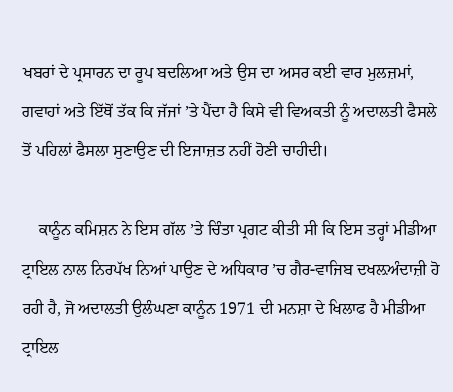ਖਬਰਾਂ ਦੇ ਪ੍ਰਸਾਰਨ ਦਾ ਰੂਪ ਬਦਲਿਆ ਅਤੇ ਉਸ ਦਾ ਅਸਰ ਕਈ ਵਾਰ ਮੁਲਜ਼ਮਾਂ, ਗਵਾਹਾਂ ਅਤੇ ਇੱਥੋਂ ਤੱਕ ਕਿ ਜੱਜਾਂ ’ਤੇ ਪੈਂਦਾ ਹੈ ਕਿਸੇ ਵੀ ਵਿਅਕਤੀ ਨੂੰ ਅਦਾਲਤੀ ਫੈਸਲੇ ਤੋਂ ਪਹਿਲਾਂ ਫੈਸਲਾ ਸੁਣਾਉਣ ਦੀ ਇਜਾਜ਼ਤ ਨਹੀਂ ਹੋਣੀ ਚਾਹੀਦੀ।

    ਕਾਨੂੰਨ ਕਮਿਸ਼ਨ ਨੇ ਇਸ ਗੱਲ ’ਤੇ ਚਿੰਤਾ ਪ੍ਰਗਟ ਕੀਤੀ ਸੀ ਕਿ ਇਸ ਤਰ੍ਹਾਂ ਮੀਡੀਆ ਟ੍ਰਾਇਲ ਨਾਲ ਨਿਰਪੱਖ ਨਿਆਂ ਪਾਉਣ ਦੇ ਅਧਿਕਾਰ ’ਚ ਗੈਰ-ਵਾਜਿਬ ਦਖਲ਼ਅੰਦਾਜ਼ੀ ਹੋ ਰਹੀ ਹੈ, ਜੋ ਅਦਾਲਤੀ ਉਲੰਘਣਾ ਕਾਨੂੰਨ 1971 ਦੀ ਮਨਸ਼ਾ ਦੇ ਖਿਲਾਫ ਹੈ ਮੀਡੀਆ ਟ੍ਰਾਇਲ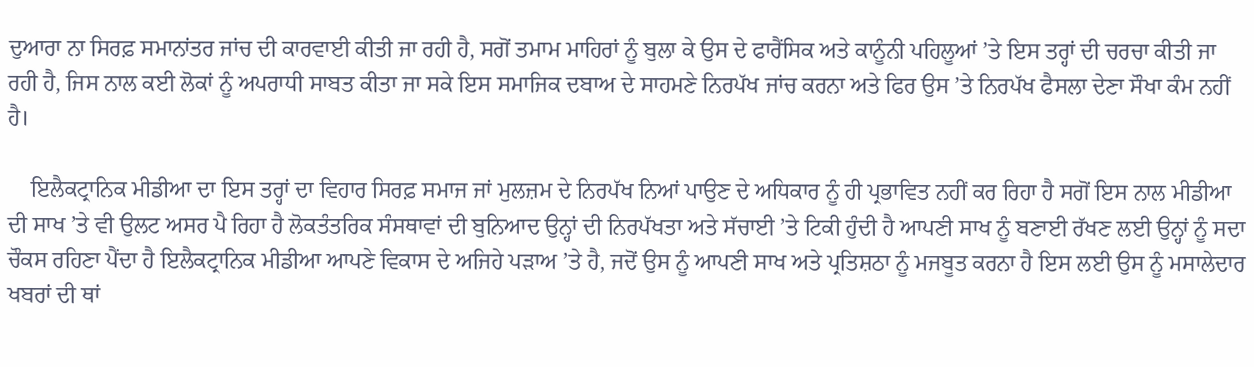ਦੁਆਰਾ ਨਾ ਸਿਰਫ਼ ਸਮਾਨਾਂਤਰ ਜਾਂਚ ਦੀ ਕਾਰਵਾਈ ਕੀਤੀ ਜਾ ਰਹੀ ਹੈ, ਸਗੋਂ ਤਮਾਮ ਮਾਹਿਰਾਂ ਨੂੰ ਬੁਲਾ ਕੇ ਉਸ ਦੇ ਫਾਰੈਂਸਿਕ ਅਤੇ ਕਾਨੂੰਨੀ ਪਹਿਲੂਆਂ ’ਤੇ ਇਸ ਤਰ੍ਹਾਂ ਦੀ ਚਰਚਾ ਕੀਤੀ ਜਾ ਰਹੀ ਹੈ, ਜਿਸ ਨਾਲ ਕਈ ਲੋਕਾਂ ਨੂੰ ਅਪਰਾਧੀ ਸਾਬਤ ਕੀਤਾ ਜਾ ਸਕੇ ਇਸ ਸਮਾਜਿਕ ਦਬਾਅ ਦੇ ਸਾਹਮਣੇ ਨਿਰਪੱਖ ਜਾਂਚ ਕਰਨਾ ਅਤੇ ਫਿਰ ਉਸ ’ਤੇ ਨਿਰਪੱਖ ਫੈਸਲਾ ਦੇਣਾ ਸੌਖਾ ਕੰਮ ਨਹੀਂ ਹੈ।

    ਇਲੈਕਟ੍ਰਾਨਿਕ ਮੀਡੀਆ ਦਾ ਇਸ ਤਰ੍ਹਾਂ ਦਾ ਵਿਹਾਰ ਸਿਰਫ਼ ਸਮਾਜ ਜਾਂ ਮੁਲਜ਼ਮ ਦੇ ਨਿਰਪੱਖ ਨਿਆਂ ਪਾਉਣ ਦੇ ਅਧਿਕਾਰ ਨੂੰ ਹੀ ਪ੍ਰਭਾਵਿਤ ਨਹੀਂ ਕਰ ਰਿਹਾ ਹੈ ਸਗੋਂ ਇਸ ਨਾਲ ਮੀਡੀਆ ਦੀ ਸਾਖ ’ਤੇ ਵੀ ਉਲਟ ਅਸਰ ਪੈ ਰਿਹਾ ਹੈ ਲੋਕਤੰਤਰਿਕ ਸੰਸਥਾਵਾਂ ਦੀ ਬੁਨਿਆਦ ਉਨ੍ਹਾਂ ਦੀ ਨਿਰਪੱਖਤਾ ਅਤੇ ਸੱਚਾਈ ’ਤੇ ਟਿਕੀ ਹੁੰਦੀ ਹੈ ਆਪਣੀ ਸਾਖ ਨੂੰ ਬਣਾਈ ਰੱਖਣ ਲਈ ਉਨ੍ਹਾਂ ਨੂੰ ਸਦਾ ਚੌਕਸ ਰਹਿਣਾ ਪੈਂਦਾ ਹੈ ਇਲੈਕਟ੍ਰਾਨਿਕ ਮੀਡੀਆ ਆਪਣੇ ਵਿਕਾਸ ਦੇ ਅਜਿਹੇ ਪੜਾਅ ’ਤੇ ਹੈ, ਜਦੋਂ ਉਸ ਨੂੰ ਆਪਣੀ ਸਾਖ ਅਤੇ ਪ੍ਰਤਿਸ਼ਠਾ ਨੂੰ ਮਜਬੂਤ ਕਰਨਾ ਹੈ ਇਸ ਲਈ ਉਸ ਨੂੰ ਮਸਾਲੇਦਾਰ ਖਬਰਾਂ ਦੀ ਥਾਂ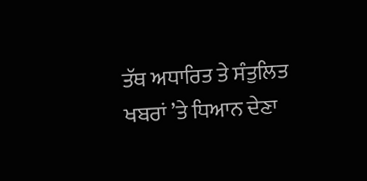ਤੱਥ ਅਧਾਰਿਤ ਤੇ ਸੰਤੁਲਿਤ ਖਬਰਾਂ ’ਤੇ ਧਿਆਨ ਦੇਣਾ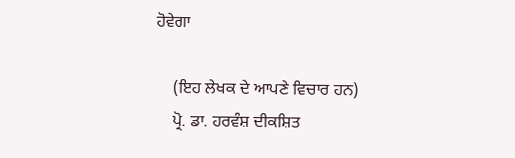ਹੋਵੇਗਾ

    (ਇਹ ਲੇਖਕ ਦੇ ਆਪਣੇ ਵਿਚਾਰ ਹਨ)
    ਪ੍ਰੋ. ਡਾ. ਹਰਵੰਸ਼ ਦੀਕਸ਼ਿਤ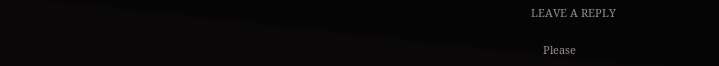LEAVE A REPLY

    Please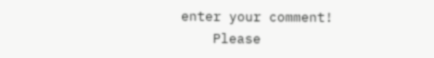enter your comment!
    Please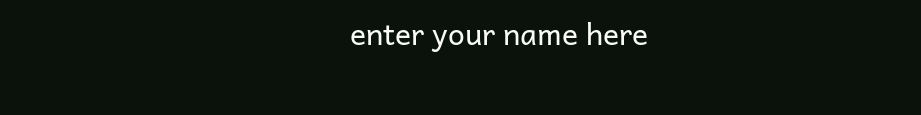enter your name here